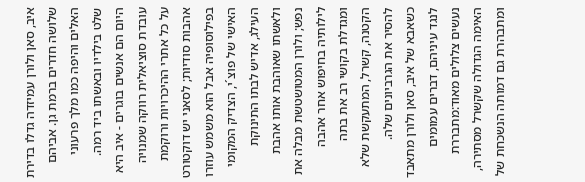איב, סאן ולורן עמיזדה גדלו בדירת שלושה חדרים ברמת גן. אביהם האלים והיפה כמו מלך פרעוני שלט בילדיו ובאשתו ביד רמה. היום הם אנשים בוגרים - איב היא עובדת סוציאלית רווקה שמנויה על כל אתרי ההיכרויות ורוקמת אהבות סודיות; לסאני יש דוקטורט בפילוסופיה אבל הוא משמש עוזרו האישי של פוצ´י, הצדיק המקומי העילג, אדיש לבתו התינוקת ולאשתו שאוהבת אותו אהבת נפש; ולורן המטושטשת מבלה את לילותיה בחיפוש אחר אהבה ומגדלת בקושי רב את בתה הקטנה, קשרל, המתעקשת שלא להסיר את הגרביונים שלה.
כשאבא של איב, סאן ולורן מתאבד לנגד עיניהם, דברים עמומים נעשים צלולים מאוד:מתבררת האימה הגדולה שקשרל מסתירה, ומתבהרת גם דמותה הנשכחת של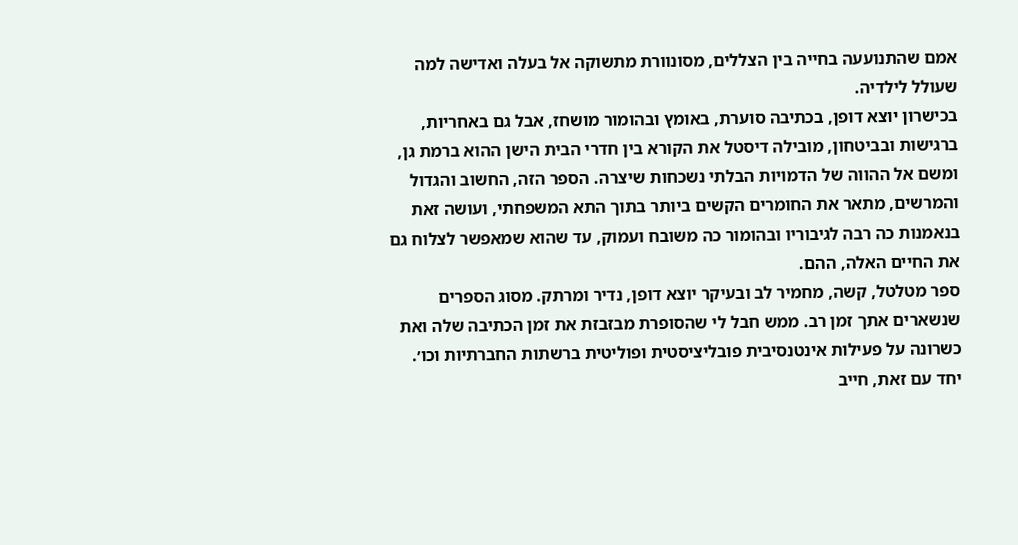אמם שהתנועעה בחייה בין הצללים, מסונוורת מתשוקה אל בעלה ואדישה למה שעולל לילדיה.
בכישרון יוצא דופן, בכתיבה סוערת, באומץ ובהומור מושחז, אבל גם באחריות, ברגישות ובביטחון, מובילה דיסטל את הקורא בין חדרי הבית הישן ההוא ברמת גן, ומשם אל ההווה של הדמויות הבלתי נשכחות שיצרה. הספר הזה, החשוב והגדול והמרשים, מתאר את החומרים הקשים ביותר בתוך התא המשפחתי, ועושה זאת בנאמנות כה רבה לגיבוריו ובהומור כה משובח ועמוק, עד שהוא שמאפשר לצלוח גם את החיים האלה, ההם.
ספר מטלטל, קשה, מחמיר לב ובעיקר יוצא דופן, נדיר ומרתק. מסוג הספרים שנשארים אתך זמן רב. ממש חבל לי שהסופרת מבזבזת את זמן הכתיבה שלה ואת כשרונה על פעילות אינטנסיבית פובליציסטית ופוליטית ברשתות החברתיות וכו׳. יחד עם זאת, חייב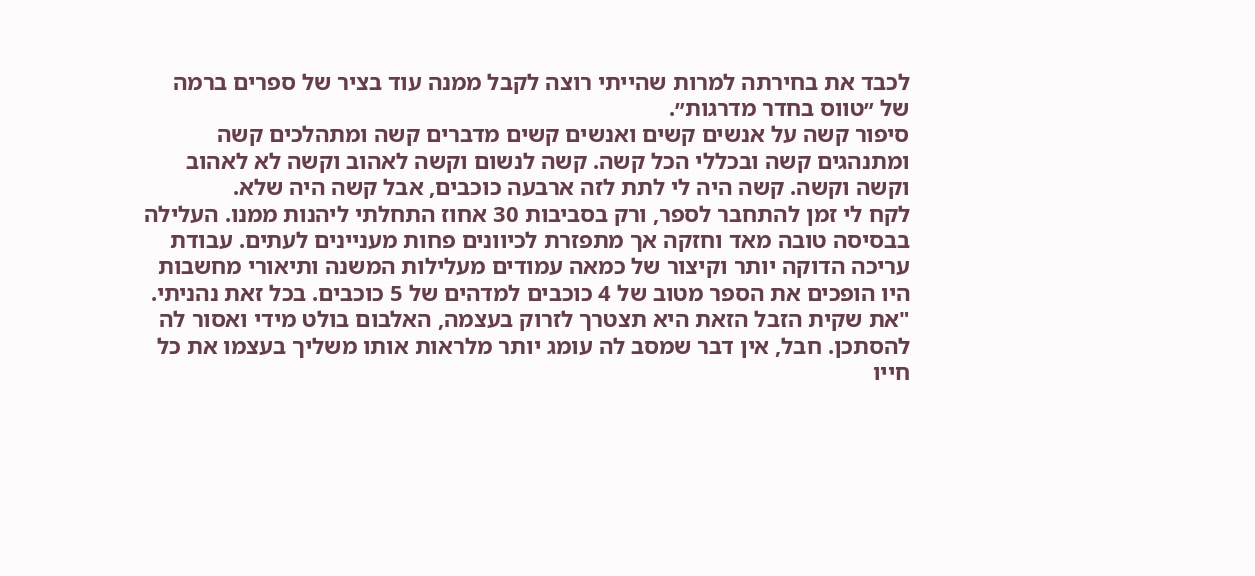לכבד את בחירתה למרות שהייתי רוצה לקבל ממנה עוד בציר של ספרים ברמה של ״טווס בחדר מדרגות״.
סיפור קשה על אנשים קשים ואנשים קשים מדברים קשה ומתהלכים קשה ומתנהגים קשה ובכללי הכל קשה. קשה לנשום וקשה לאהוב וקשה לא לאהוב וקשה וקשה. קשה היה לי לתת לזה ארבעה כוכבים, אבל קשה היה שלא.
לקח לי זמן להתחבר לספר, ורק בסביבות 30 אחוז התחלתי ליהנות ממנו. העלילה בבסיסה טובה מאד וחזקה אך מתפזרת לכיוונים פחות מעניינים לעתים. עבודת עריכה הדוקה יותר וקיצור של כמאה עמודים מעלילות המשנה ותיאורי מחשבות היו הופכים את הספר מטוב של 4 כוכבים למדהים של 5 כוכבים. בכל זאת נהניתי.
"את שקית הזבל הזאת היא תצטרך לזרוק בעצמה, האלבום בולט מידי ואסור לה להסתכן. חבל, אין דבר שמסב לה עומג יותר מלראות אותו משליך בעצמו את כל חייו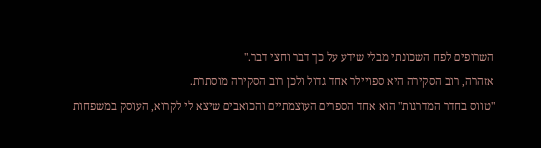השרופים לפח השכונתי מבלי שידע על כך דבר וחצי דבר."
אזהרה, רוב הסקירה היא ספויילר אחד גדול ולכן רוב הסקירה מוסתרת.
"טווס בחדר המדרגות" הוא אחד הספרים העוצמתיים והכואבים שיצא לי לקרוא, העוסק במשפחות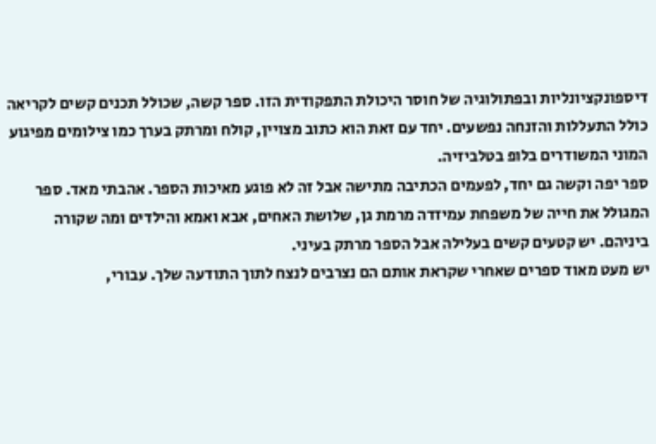דיספונקציונליות ובפתולוגיה של חוסר היכולת התפקודית הזו. ספר קשה, שכולל תכנים קשים לקריאה כולל התעללות והזנחה נפשעים. יחד עם זאת הוא כתוב מצויין, קולח ומרתק בערך כמו צילומים מפיגוע המוני המשודרים בלופ בטלביזיה.
ספר יפה וקשה גם יחד, לפעמים הכתיבה מתישה אבל זה לא פוגע מאיכות הספר. אהבתי מאד. ספר המגולל את חייה של משפחת עמיזדה מרמת גן, שלושת האחים, אבא ואמא והילדים ומה שקורה ביניהם. יש קטעים קשים בעלילה אבל הספר מרתק בעיני.
יש מעט מאוד ספרים שאחרי שקראת אותם הם נצרבים לנצח לתוך התודעה שלך. עבורי,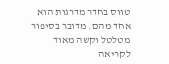טווס בחדר מדרגות הוא אחד מהם. מדובר בסיפור מטלטל וקשה מאוד לקריאה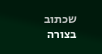שכתוב בצורה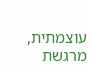עוצמתית, מרגשת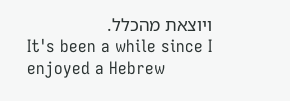ויוצאת מהכלל.
It's been a while since I enjoyed a Hebrew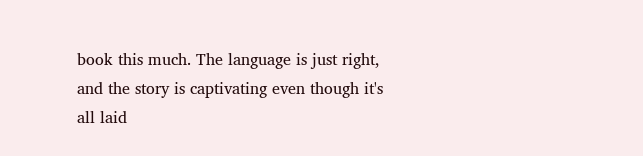book this much. The language is just right, and the story is captivating even though it's all laid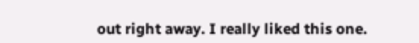out right away. I really liked this one.